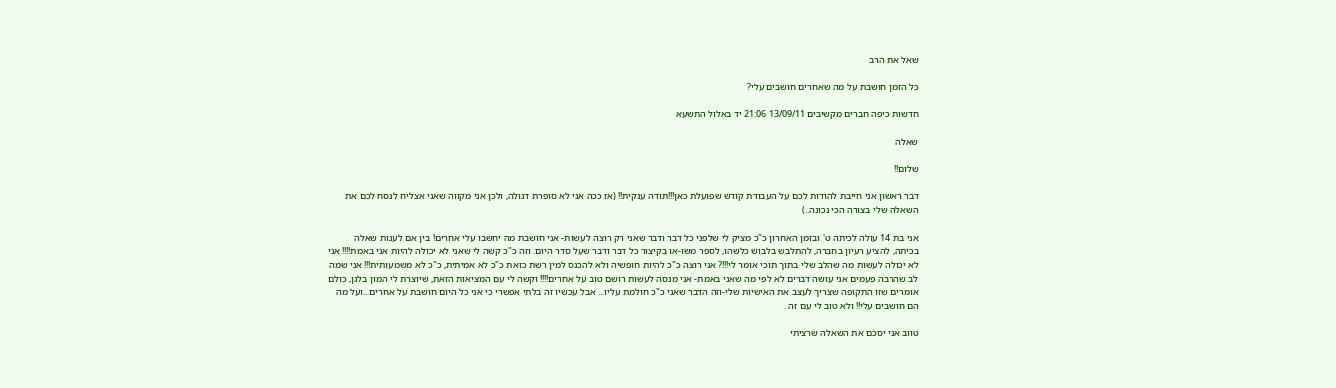שאל את הרב

כל הזמן חושבת על מה שאחרים חושבים עלי?

חדשות כיפה חברים מקשיבים 13/09/11 21:06 יד באלול התשעא

שאלה

שלום!!

דבר ראשון אני חייבת להודות לכם על העבודת קודש שפועלת כאן!!!תודה ענקית!! (אז ככה אני לא סופרת דגולה, ולכן אני מקווה שאני אצליח לנסח לכם את השאלה שלי בצורה הכי נכונה..)

אני בת 14 עולה לכיתה ט' ובזמן האחרון כ"כ מציק לי שלפני כל דבר ודבר שאני רק רוצה לעשות- אני חושבת מה יחשבו עלי אחרים! בין אם לענות שאלה בכיתה, להציע רעיון בחברה, להתלבש בלבוש כלשהו, לספר משו-או בקיצור כל דבר ודבר שעל סדר היום. וזה כ"כ קשה לי שאני לא יכולה להיות אני באמת!!!! אני לא יכולה לעשות מה שהלב שלי בתוך תוכי אומר לי!!!? אני רוצה כ"כ להיות חופשיה ולא להכנס למין רשת כזאת כ"כ לא אמיתית, כ"כ לא משמעותית!!! אני שמה לב שהרבה פעמים אני עושה דברים לא לפי מה שאני באמת- אני מנסה לעשות רושם טוב על אחרים!!!! וקשה לי עם המציאות הזאת, שיוצרת לי המון בלגן, כולם אומרים שזו התקופה שצריך לעצב את האישיות שלי-וזה הדבר שאני כ"כ חולמת עליו... אבל עכשיו זה בלתי אפשרי כי אני כל היום חושבת על אחרים...ועל מה הם חושבים עלי!! ולא טוב לי עם זה .

טווב אני יסכם את השאלה שרציתי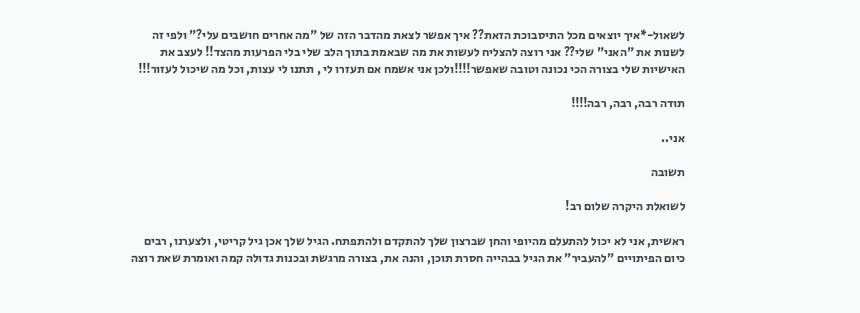לשאול-*איך יוצאים מכל התיסבוכת הזאת?? איך אפשר לצאת מהדבר הזה של "מה אחרים חושבים עלי?" ולפי זה לשנות את "האני" שלי?? אני רוצה להצליח לעשות את מה שבאמת בתוך הלב שלי בלי הפרעות מהצד!! לעצב את האישיות שלי בצורה הכי נכונה וטובה שאפשר!!!!ולכן אני אשמח אם תעזרו לי , תתנו לי עצות, וכל מה שיכול לעזור!!!

תודה רבה, רבה, רבה!!!!

אני..

תשובה

לשואלת היקרה שלום רב!

ראשית, אני לא יכול להתעלם מהיופי והחן שברצון שלך להתקדם ולהתפתח. הגיל שלך אכן גיל קריטי, ולצערנו, רבים כיום הפיתויים "להעביר" את הגיל בבהייה חסרת תוכן, והנה את, בצורה מרגשת ובכנות גדולה קמה ואומרת שאת רוצה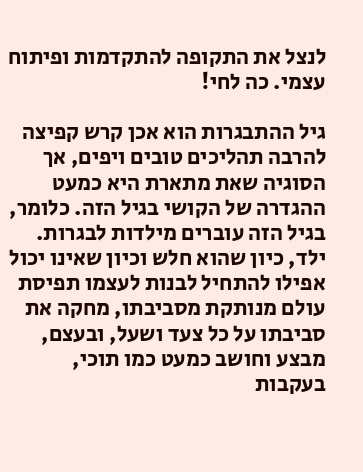לנצל את התקופה להתקדמות ופיתוח עצמי. כה לחי!

גיל ההתבגרות הוא אכן קרש קפיצה להרבה תהליכים טובים ויפים, אך הסוגיה שאת מתארת היא כמעט ההגדרה של הקושי בגיל הזה. כלומר, בגיל הזה עוברים מילדות לבגרות. ילד, כיון שהוא חלש וכיון שאינו יכול אפילו להתחיל לבנות לעצמו תפיסת עולם מנותקת מסביבתו, מחקה את סביבתו על כל צעד ושעל, ובעצם, מבצע וחושב כמעט כמו תוכי, בעקבות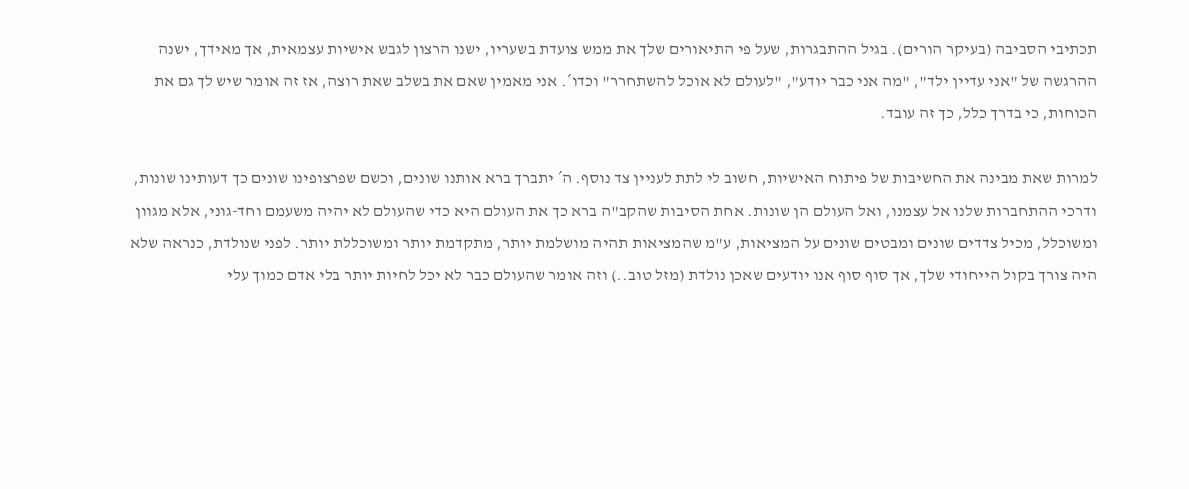תכתיבי הסביבה (בעיקר הורים). בגיל ההתבגרות, שעל פי התיאורים שלך את ממש צועדת בשעריו, ישנו הרצון לגבש אישיות עצמאית, אך מאידך, ישנה ההרגשה של "אני עדיין ילד", "מה אני כבר יודע", "לעולם לא אוכל להשתחרר" וכדו´. אני מאמין שאם את בשלב שאת רוצה, אז זה אומר שיש לך גם את הכוחות, כי בדרך כלל, כך זה עובד.

למרות שאת מבינה את החשיבות של פיתוח האישיות, חשוב לי לתת לעניין צד נוסף. ה´ יתברך ברא אותנו שונים, וכשם שפרצופינו שונים כך דעותינו שונות, ודרכי ההתחברות שלנו אל עצמנו, ואל העולם הן שונות. אחת הסיבות שהקב"ה ברא כך את העולם היא כדי שהעולם לא יהיה משעמם וחד-גוני, אלא מגוון ומשוכלל, מכיל צדדים שונים ומבטים שונים על המציאות, ע"מ שהמציאות תהיה מושלמת יותר, מתקדמת יותר ומשוכללת יותר. לפני שנולדת, כנראה שלא היה צורך בקול הייחודי שלך, אך סוף סוף אנו יודעים שאכן נולדת (מזל טוב..) וזה אומר שהעולם כבר לא יכל לחיות יותר בלי אדם כמוך עלי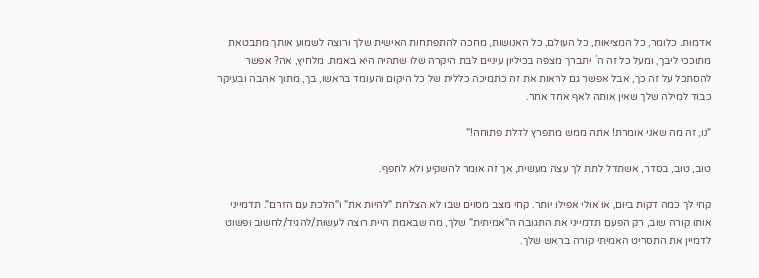אדמות. כלומר, כל המציאות, כל העולם, כל האנושות, מחכה להתפתחות האישית שלך ורוצה לשמוע אותך מתבטאת מתוככי ליבך, ומעל כל זה ה´ יתברך מצפה בכיליון עיניים לבת היקרה שלו שתהיה היא באמת. מלחיץ, אה? אפשר להסתכל על זה כך, אבל אפשר גם לראות את זה כתמיכה כללית של כל היקום והעומד בראשו, בך, מתוך אהבה ובעיקר כבוד למילה שלך שאין אותה לאף אחד אחר.

"נו, זה מה שאני אומרת! אתה ממש מתפרץ לדלת פתוחה!"

טוב, טוב, בסדר, אשתדל לתת לך עצה מעשית, אך זה אומר להשקיע ולא לחפף.

קחי לך כמה דקות ביום, או אולי אפילו יותר. קחי מצב מסוים שבו לא הצלחת "להיות את" ו"הלכת עם הזרם". תדמייני אותו קורה שוב, רק הפעם תדמייני את התגובה ה"אמיתית" שלך, מה שבאמת היית רוצה לעשות/להגיד/לחשוב ופשוט לדמיין את התסריט האמיתי קורה בראש שלך.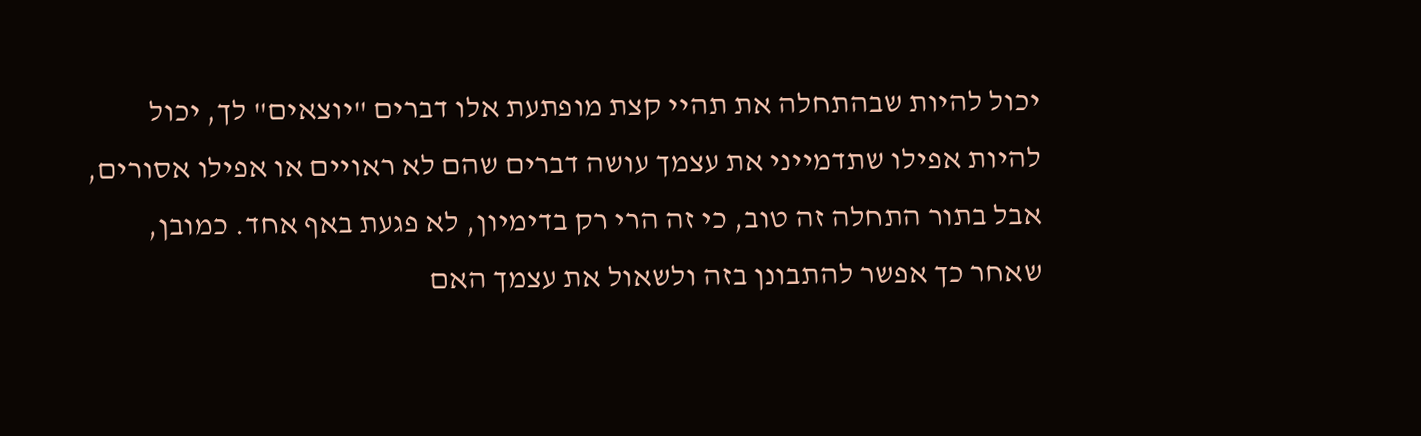יכול להיות שבהתחלה את תהיי קצת מופתעת אלו דברים "יוצאים" לך, יכול להיות אפילו שתדמייני את עצמך עושה דברים שהם לא ראויים או אפילו אסורים, אבל בתור התחלה זה טוב, כי זה הרי רק בדימיון, לא פגעת באף אחד. כמובן, שאחר כך אפשר להתבונן בזה ולשאול את עצמך האם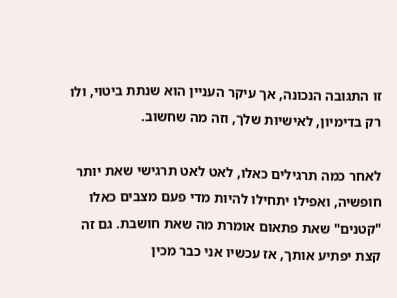זו התגובה הנכונה, אך עיקר העניין הוא שנתת ביטוי, ולו רק בדימיון, לאישיות שלך, וזה מה שחשוב.

לאחר כמה תרגילים כאלו, לאט לאט תרגישי שאת יותר חופשיה, ואפילו יתחילו להיות מדי פעם מצבים כאלו "קטנים" שאת פתאום אומרת מה שאת חושבת. גם זה קצת יפתיע אותך, אז עכשיו אני כבר מכין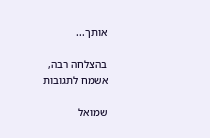אותך...

בהצלחה רבה,
אשמח לתגובות

שמואל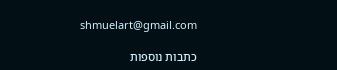shmuelart@gmail.com

כתבות נוספות